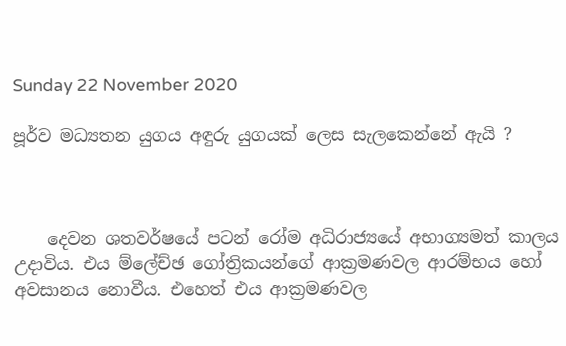Sunday 22 November 2020

පූර්ව මධ්‍යතන යුගය අඳුරු යුගයක් ලෙස සැලකෙන්නේ ඇයි ?



    දෙවන ශතවර්ෂයේ පටන් රෝම අධිරාජ්‍යයේ අභාග්‍යමත් කාලය උදාවිය. එය ම්ලේච්ඡ ගෝත්‍රිකයන්ගේ ආක්‍රමණවල ආරම්භය හෝ අවසානය නොවීය. එහෙත් එය ආක්‍රමණවල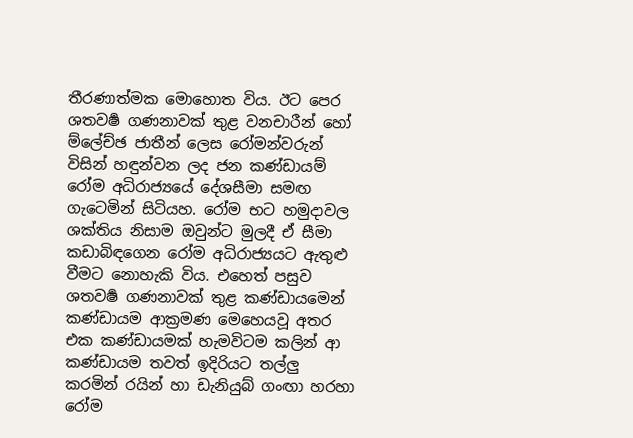තීරණාත්මක මොහොත විය. ඊට පෙර ශතවර්‍ෂ ගණනාවක් තුළ වනචාරීන් හෝ ම්ලේච්ඡ ජාතීන් ලෙස රෝමන්වරුන් විසින් හඳුන්වන ලද ජන කණ්ඩායම් රෝම අධිරාජ්‍යයේ දේශසීමා සමඟ ගැටෙමින් සිටියහ. රෝම භට හමුදාවල ශක්තිය නිසාම ඔවුන්ට මුලදී ඒ සීමා කඩාබිඳගෙන රෝම අධිරාජ්‍යයට ඇතුළු වීමට නොහැකි විය. එහෙත් පසුව ශතවර්‍ෂ ගණනාවක් තුළ කණ්ඩායමෙන් කණ්ඩායම ආක්‍රමණ මෙහෙයවූ අතර එක කණ්ඩායමක් හැමවිටම කලින් ආ කණ්ඩායම තවත් ඉදිරිය‍ට තල්ලු කරමින් රයින් හා ඩැනියුබ් ගංඟා හරහා රෝම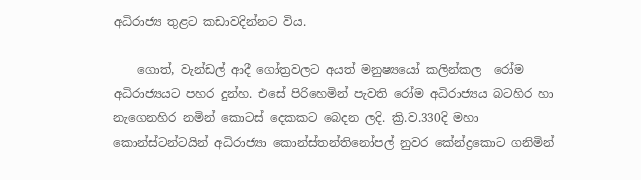අධිරාජ්‍ය තුළට කඩාවදින්නට විය.

    ගොත්, වැන්ඩල් ආදී ගෝත්‍රවලට අයත් මනුෂ්‍යයෝ කලින්කල  රෝම අධිරාජ්‍යයට පහර දුන්හ. එසේ පිරිහෙමින් පැවති රෝම අධිරාජ්‍යය බටහිර හා නැගෙනහිර නමින් කොටස් දෙකකට බෙදන ලදි. ක්‍රි.ව.330දි මහා කොන්ස්ටන්ටයින් අධිරාජ්‍යා කොන්ස්තන්තිනෝපල් නුවර කේන්ද්‍ර‍කොට ගනිමින්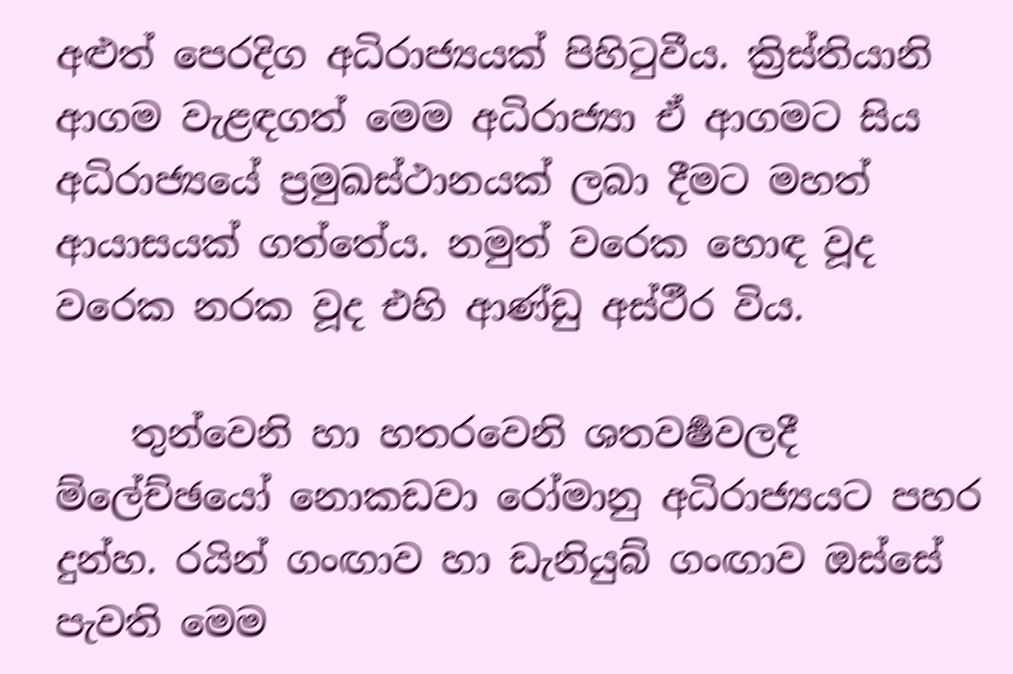අළුත් පෙරදිග අධිරාජ්‍යයක් පිහිටුවීය. ක්‍රිස්තියානි ආගම වැළඳගත් මෙම අධිරාජ්‍යා ඒ ආගමට සිය අධිරාජ්‍යයේ ප්‍රමුඛස්ථානයක් ලබා දීමට මහත් ආයාසයක් ගත්තේය. නමුත් වරෙක හොඳ වූද වරෙක නරක වූද එහි ආණ්ඩු අස්ථීර විය.

    තුන්වෙනි හා හතරවෙනි ශතවර්‍ෂවලදී ම්ලේච්ඡයෝ නොකඩවා රෝමානු අධිරාජ්‍යයට පහර දුන්හ. රයින් ගංඟාව හා ඩැනියුබ් ගංඟාව ඔස්සේ පැවති මෙම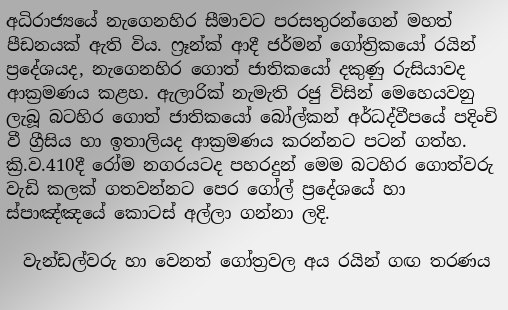අධිරාජ්‍යයේ නැගෙනහිර සීමාවට පරසතුරන්ගෙන් මහත් පීඩනයක් ඇති විය. ෆ්‍රෑන්ක් ආදී ජර්මන් ගෝත්‍රිකයෝ රයින් ප්‍රදේශයද, නැගෙනහිර ගොත් ජාතිකයෝ දකුණු රුසියාවද ආක්‍රමණය කළහ. ඇලාරික් නැමැති රජු විසින් මෙහෙයවනු ලැබූ බටහිර ගොත් ජාතිකයෝ බෝල්කන් අර්ධද්වීපයේ පදිංචි වී ග්‍රීසිය හා ඉතාලියද ආක්‍රමණය කරන්නට පටන් ගත්හ. ක්‍රි.ව.410දී රෝම නගරයටද පහරදුන් මෙම බටහිර ගොත්වරු වැඩි කලක් ගතවන්නට පෙර ගෝල් ප්‍රදේශයේ හා ස්පාඤ්ඤයේ කොටස් අල්ලා ගන්නා ලදි.

  වැන්ඩල්වරු හා වෙනත් ගෝත්‍රවල අය රයින් ගඟ තරණය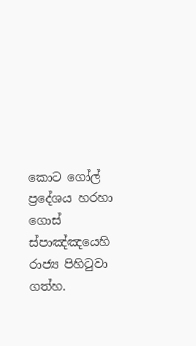කොට ගෝල් ප්‍රදේශය හරහා ගොස් ස්පාඤ්ඤයෙහි රාජ්‍ය පිහිටුවා ගත්හ.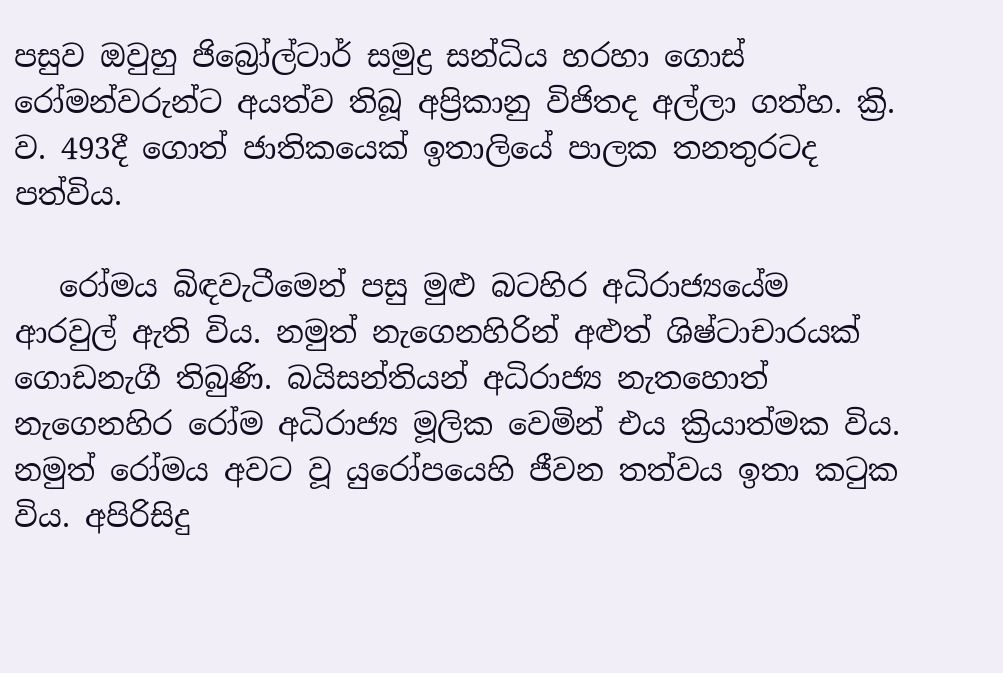පසුව ඔවුහු ජිබ්‍රෝල්ටාර් සමුද්‍ර සන්ධිය හරහා ගොස් රෝමන්වරුන්ට අයත්ව තිබූ අප්‍රිකානු විජිතද අල්ලා ගත්හ. ක්‍රි. ව. 493දී ගොත් ජාතිකයෙක් ඉතාලියේ පාලක තනතුරටද පත්විය.

   රෝමය බිඳවැටීමෙන් පසු මුළු බටහිර අධිරාජ්‍යයේම ආරවුල් ඇති විය. නමුත් නැගෙනහිරින් අළුත් ශිෂ්ටාචාරයක් ගොඩනැගී තිබුණි. බයිසන්තියන් අධිරාජ්‍ය නැතහොත් නැගෙනහිර රෝම අධිරාජ්‍ය මූලික වෙමින් එය ක්‍රියාත්මක විය. නමුත් රෝමය අවට වූ යුරෝපයෙහි ජීවන තත්වය ඉතා කටුක විය. අපිරිසිදු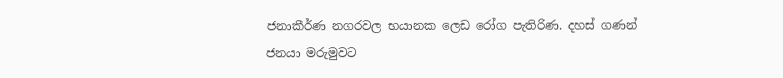ජනාකීර්ණ නගරවල භයානක ලෙඩ රෝග පැතිරිණ. දහස් ගණන් ජනයා මරුමුවට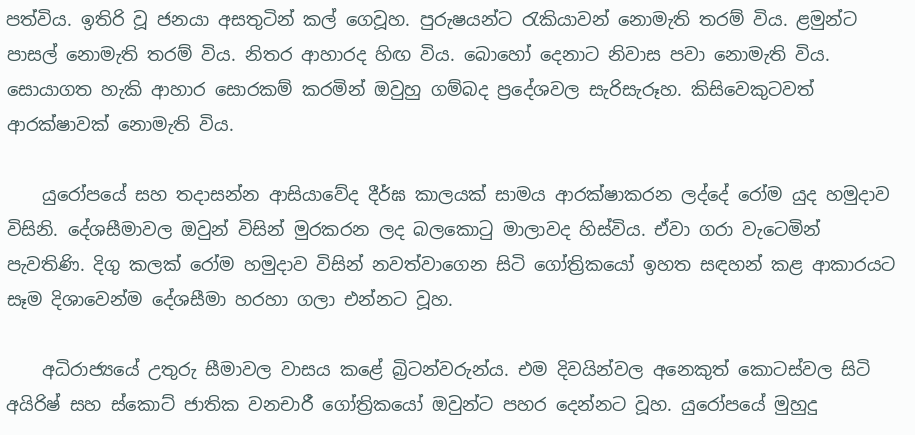පත්විය. ඉතිරි වූ ජනයා අසතුටින් කල් ගෙවූහ. පුරුෂයන්ට රැකියාවන් නොමැති තරම් විය. ළමුන්ට පාසල් නොමැති තරම් විය. නිතර ආහාරද හිඟ විය. බොහෝ දෙනාට නිවාස පවා නොමැති විය. සොයාගත හැකි ආහාර සොරකම් කරමින් ඔවුහු ගම්බද ප්‍රදේශවල සැරිසැරූහ. කිසිවෙකුටවත් ආරක්ෂාවක් නොමැති විය.

    යුරෝපයේ සහ තදාසන්න ආසියාවේද දීර්ඝ කාලයක් සාමය ආරක්ෂාකරන ලද්දේ රෝම යුද හමුදාව විසිනි. දේශසීමාවල ඔවුන් විසින් මුරකරන ලද බලකොටු මාලාවද හිස්විය. ඒවා ගරා වැටෙමින් පැවතිණි. දිගු කලක් රෝම හමුදාව විසින් නවත්වාගෙන සිටි ගෝත්‍රිකයෝ ඉහත සඳහන් කළ ආකාරයට සෑම දිශාවෙන්ම දේශසීමා හරහා ගලා එන්නට වූහ.

    අධිරාජ්‍යයේ උතුරු සීමාවල වාසය කළේ බ්‍රිටන්වරුන්ය. එම දිවයින්වල අනෙකුත් කොටස්වල සිටි අයිරිෂ් සහ ස්කොට් ජාතික වනචාරී ගෝත්‍රිකයෝ ඔවුන්ට පහර දෙන්නට වූහ. යුරෝපයේ මුහුදු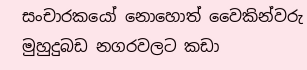සංචාරකයෝ නොහොත් වෛකින්වරු මුහුදුබඩ නගරවලට කඩා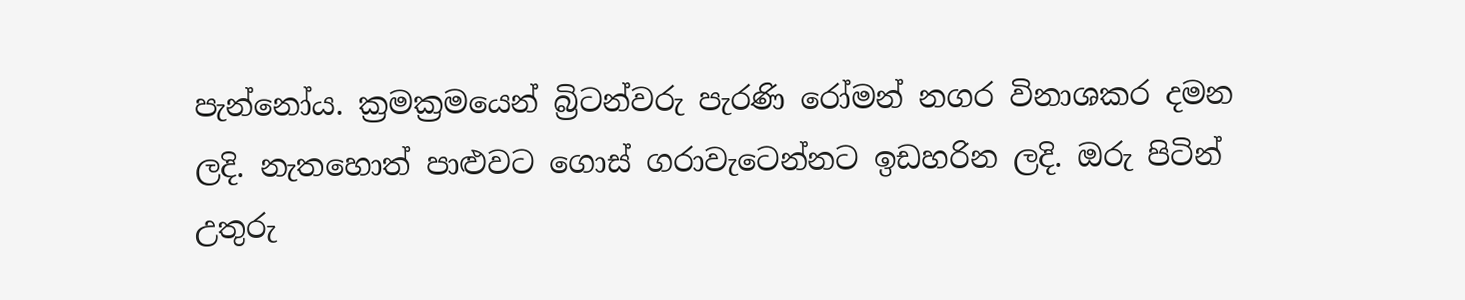පැන්නෝය. ක්‍රමක්‍රමයෙන් බ්‍රිටන්වරු පැරණි රෝමන් නගර විනාශකර දමන ලදි. නැතහොත් පාළුවට ගොස් ගරාවැටෙන්නට ඉඩහරින ලදි. ඔරු පිටින් උතුරු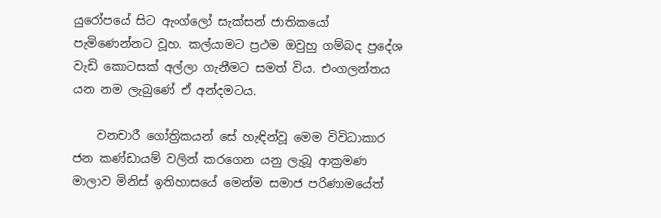යුරෝපයේ සිට ඇංග්ලෝ සැක්සන් ජාතිකයෝ පැමිණෙන්නට වූහ. කල්යාමට ප්‍රථම ඔවුහු ගම්බද ප්‍රදේශ වැඩි කොටසක් අල්ලා ගැනීමට සමත් විය. එංගලන්තය යන නම ලැබුණේ ඒ අන්දමටය.

    වනචාරී ගෝත්‍රිකයන් සේ හැඳින්වූ මෙම විවිධාකාර ජන කණ්ඩායම් වලින් කරගෙන යනු ලැබූ ආක්‍රමණ මාලාව මිනිස් ඉතිහාසයේ මෙන්ම සමාජ පරිණාමයේත්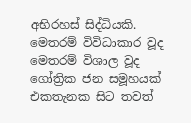අභිරහස් සිද්ධියකි. මෙතරම් විවිධාකාර වූද මෙතරම් විශාල වූද ගෝත්‍රික ජන සමූහයක් එකතැනක සිට තවත්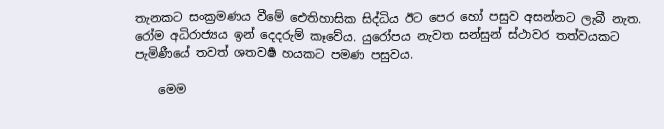තැනකට සංක්‍රමණය වීමේ ඓතිහාසික සිද්ධිය ඊට පෙර හෝ පසුව අසන්නට ලැබී නැත. රෝම අධිරාජ්‍යය ඉන් දෙදරුම් කෑවේය. යුරෝප‍ය නැවත සන්සුන් ස්ථාවර තත්වයකට පැමිණීයේ තවත් ශතවර්‍ෂ හයකට පමණ පසුවය.

    මෙම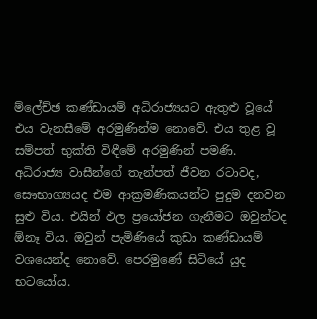ම්ලේච්ඡ කණ්ඩායම් අධිරාජ්‍යයට ඇතුළු වූයේ එය වැනසීමේ අරමුණින්ම නොවේ. එය තුළ වූ සම්පත් භුක්ති විඳීමේ අරමුණින් පමණි. අධිරාජ්‍ය වාසීන්ගේ තැන්පත් ජීවන රටාවද, සෞභාග්‍යයද එම ආක්‍රමණිකයන්ට පුදුම දනවන සුළු විය. එයින් ඵල ප්‍රයෝජන ගැනීමට ඔවුන්ටද ඕනෑ විය. ඔවුන් පැමිණියේ කුඩා කණ්ඩායම් වශයෙන්ද නොවේ. පෙරමුණේ සිටියේ යුද භටයෝය.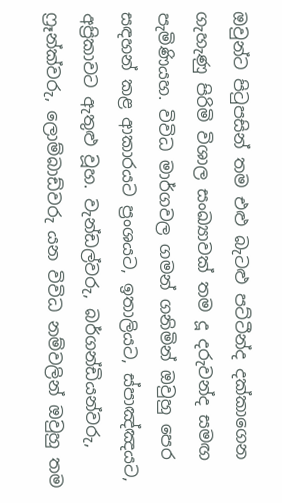ඔවුන්ට පිටුපසින් තම එළු බැටළු පට්ටීන්ද දක්කාගෙන ගැහැණු පිරිමි විශාල සංඛ්‍යාවක් තම දූ දරුවන්ද සමඟ පැමිණියහ. විවිධ මාර්ගවල ගමන් ගනිමින් ඔවුහු පෙර සඳහන් කළ ආකාරයට ප්‍රංශයට, ඉතාලියට, ස්පාඤ්ඤයට, අප්‍රිකාවට ඇතුළු වූහ. වැන්ඩල්වරු, බර්ගන්ඩියන්වරු, ෆ්‍රෑන්ක්වරු, ලොම්බාඩ්වරු යන විවිධ නම්වලින් ඔවුහු තම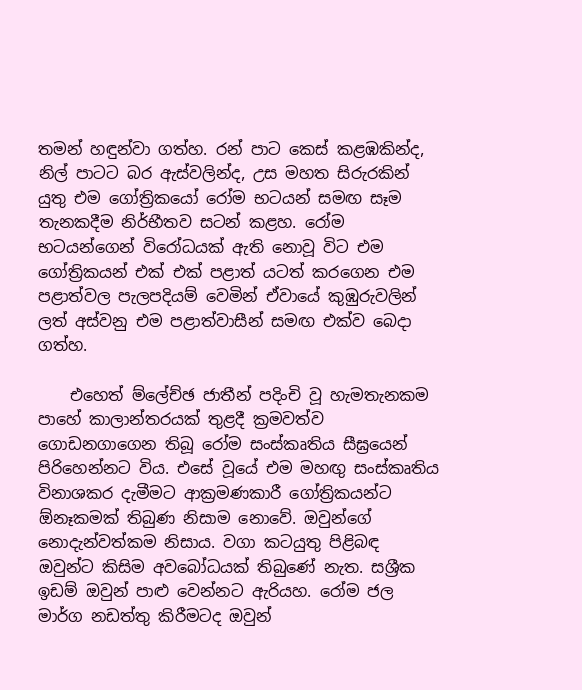තමන් හඳුන්වා ගත්හ. රන් පාට කෙස් කළඹකින්ද, නිල් පාටට බර ඇස්වලින්ද, උස මහත සිරුරකින් යුතු එම ගෝත්‍රිකයෝ රෝම භටයන් සමඟ සෑම තැනකදීම නිර්භීතව සටන් කළහ. රෝම භටයන්ගෙන් විරෝධයක් ඇති නොවූ විට එම ගෝත්‍රිකයන් එක් එක් පළාත් යටත් කරගෙන එම පළාත්වල පැලපදියම් වෙමින් ඒවායේ කුඹුරුවලින් ලත් අස්වනු එම පළාත්වාසීන් සමඟ එක්ව බෙදා ගත්හ.

    එහෙත් ම්ලේච්ඡ ජාතීන් පදිංචි වූ හැමතැනකම පාහේ කාලාන්තරයක් තුළදී ක්‍රමවත්ව ගොඩනගාගෙන තිබූ රෝම සංස්කෘතිය සීඝ්‍රයෙන් පිරිහෙන්නට විය. එසේ වූයේ එම මහඟු සංස්කෘතිය විනාශකර දැමීමට ආක්‍රමණකාරී ගෝත්‍රිකයන්ට ඕනෑකමක් තිබුණ නිසාම නොවේ. ඔවුන්ගේ නොදැන්වත්කම නිසාය. වගා කටයුතු පිළිබඳ ඔවුන්ට කිසිම අවබෝධයක් තිබුණේ නැත. සශ්‍රීක ඉඩම් ඔවුන් පාළු වෙන්නට ඇරියහ. රෝම ජල මාර්ග නඩත්තු කිරීමටද ඔවුන්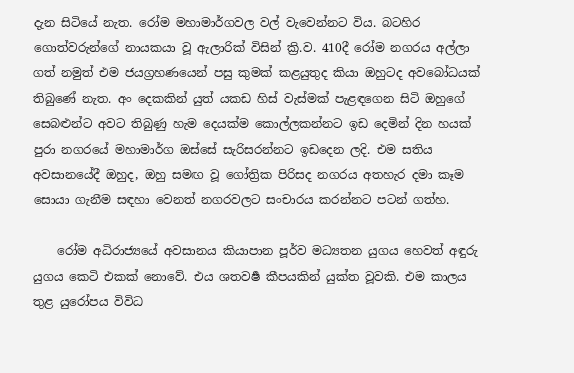දැන සිටියේ නැත. රෝම මහාමාර්ගවල වල් වැවෙන්නට විය. බටහිර ගොත්වරුන්ගේ නායකයා වූ ඇලාරික් විසින් ක්‍රි.ව. 410දී රෝම නගරය අල්ලා ගත් නමුත් එම ජයග්‍රහණයෙන් පසු කුමක් කළයුතුද කියා ඔහුටද අවබෝධයක් තිබුණේ නැත. අං දෙකකින් යුත් යකඩ හිස් වැස්මක් පැළඳගෙන සිටි ඔහුගේ සෙබළුන්ට අවට තිබුණු හැම දෙයක්ම කොල්ලකන්නට ඉඩ දෙමින් දින හයක් පුරා නගරයේ මහාමාර්ග ඔස්සේ සැරිසරන්නට ඉඩදෙන ලදි. එම සතිය අවසානයේදී ඔහුද, ඔහු සමඟ වූ ගෝත්‍රික පිරිසද නගරය අතහැර දමා කෑම සොයා ගැනීම සඳහා වෙනත් නගරවලට සංචාරය කරන්නට පටන් ගත්හ.

    රෝම අධිරාජ්‍යයේ අවසානය කියාපාන පූර්ව මධ්‍යතන යුගය හෙවත් අඳුරු යුගය කෙටි එකක් නොවේ. එය ශතවර්‍ෂ කීපයකින් යුක්ත වූවකි. එම කාලය තුළ යුරෝපය විවිධ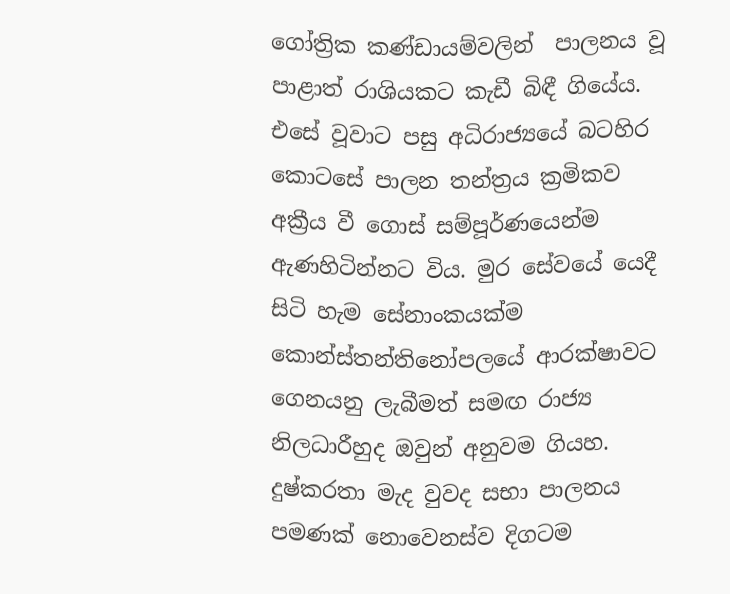ගෝත්‍රික කණ්ඩායම්වලින්  පාලනය වූ පාළාත් රාශියකට කැඩී බිඳී ගියේය. එසේ වූවාට පසු අධිරාජ්‍යයේ බටහිර කොටසේ පාලන තන්ත්‍රය ක්‍රමිකව අක්‍රීය වී ගොස් සම්පූර්ණයෙන්ම ඇණහිටින්නට විය. මුර සේවයේ යෙදී සිටි හැම සේනාංකයක්ම කොන්ස්තන්තිනෝපලයේ ආරක්ෂාවට ගෙනයනු ලැබීමත් සමඟ රාජ්‍ය නිලධාරීහුද ඔවුන් අනුවම ගියහ. දුෂ්කරතා මැද වුවද සභා පාලනය පමණක් නොවෙනස්ව දිගටම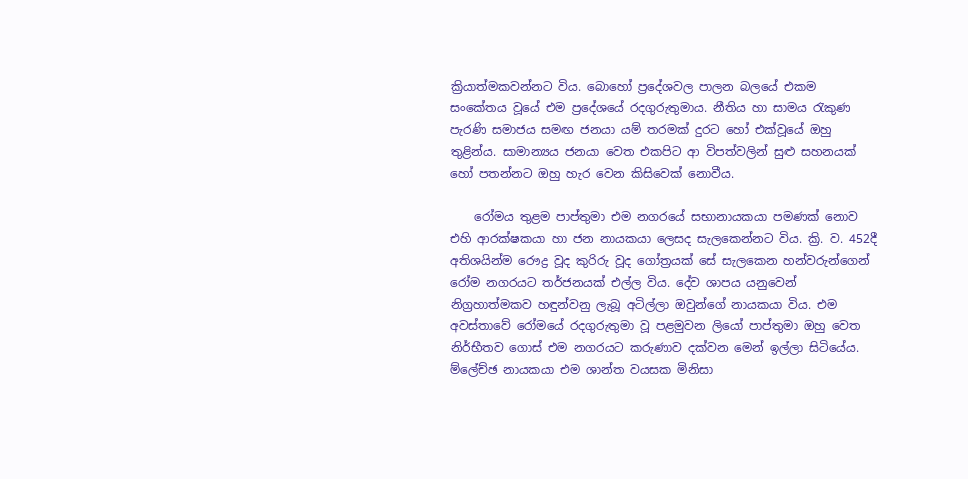ක්‍රියාත්මකවන්නට විය. බොහෝ ප්‍රදේශවල පාලන බලයේ එකම සංකේතය වූයේ එම ප්‍රදේශයේ රදගුරුතුමාය. නීතිය හා සාමය රැකුණ පැරණි සමාජය සමඟ ජනයා යම් තරමක් දුරට හෝ එක්වූයේ ඔහු තුළින්ය. සාමාන්‍යය ජනයා වෙත එකපිට ආ විපත්වලින් සුළු සහනයක් හෝ පතන්නට ඔහු හැර වෙන කිසිවෙක් නොවීය.

    රෝමය තුළම පාප්තුමා එම නගරයේ සභානායකයා පමණක් නොව එහි ආරක්ෂකයා හා ජන නායකයා ලෙසද සැලකෙන්නට විය. ක්‍රි. ව. 452දී අතිශයින්ම රෞද්‍ර වූද කුරිරු වූද ගෝත්‍රයක් සේ සැලකෙන හන්වරුන්ගෙන් රෝම නගරයට තර්ජනයක් එල්ල විය. දේව ශාපය යනුවෙන් නිග්‍රහාත්මකව හඳුන්වනු ලැබූ අටිල්ලා ඔවුන්ගේ නායකයා විය. එම අවස්තාවේ රෝමයේ රදගුරුතුමා වූ පළමුවන ලියෝ පාප්තුමා ඔහු වෙත නිර්භීතව ගොස් එම නගරයට කරුණාව දක්වන මෙන් ඉල්ලා සිටියේය. ම්ලේච්ඡ නායකයා එම ශාන්ත වයසක මිනිසා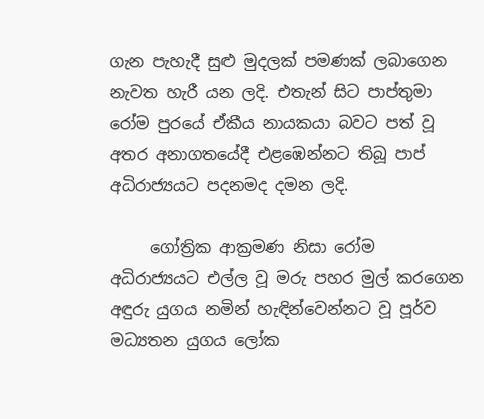ගැන පැහැදී සුළු මුදලක් පමණක් ලබාගෙන නැවත හැරී යන ලදි. එතැන් සිට පාප්තුමා රෝම පුරයේ ඒකීය නායකයා බවට පත් වූ අතර අනාගතයේදී එළඹෙන්නට තිබූ පාප් අධිරාජ්‍යයට පදනමද දමන ලදි.

     ගෝත්‍රික ආක්‍රමණ නිසා රෝම අධිරාජ්‍යයට එල්ල වූ මරු පහර මුල් කරගෙන අඳුරු යුගය නමින් හැඳින්වෙන්නට වූ පූර්ව මධ්‍යතන යුගය ලෝක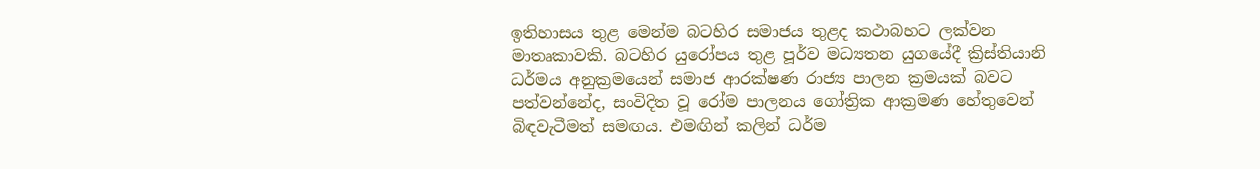ඉතිහාසය තුළ මෙන්ම බටහිර සමාජය තුළද කථාබහට ලක්වන මාතෘකාවකි. බටහිර යුරෝපය තුළ පූර්ව මධ්‍යතන යුගයේදී ක්‍රිස්තියානි ධර්මය අනුක්‍රමයෙන් සමාජ ආරක්ෂණ රාජ්‍ය පාලන ක්‍රමයක් බවට පත්වන්නේද, සංවිදිත වූ රෝම පාලනය ගෝත්‍රික ආක්‍රමණ හේතුවෙන් බිඳවැටීමත් සමඟය. එමඟින් කලින් ධර්ම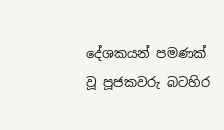දේශකයන් පමණක් වූ පූජකවරු බටහිර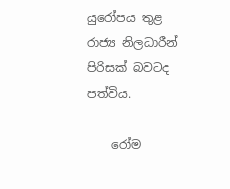යුරෝපය තුළ රාජ්‍ය නිලධාරීන් පිරිසක් බවටද පත්විය.

    රෝම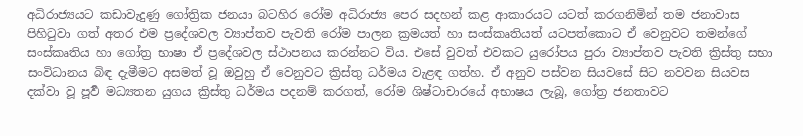අධිරාජ්‍යයට කඩාවැදුණු ගෝත්‍රික ජනයා බටහිර රෝම අධිරාජ්‍ය පෙර සදහන් කළ ආකාරයට යටත් කරගනිමින් තම ජනාවාස පිහිටුවා ගත් අතර එම ප්‍රදේශවල ව්‍යාප්තව පැවති රෝම පාලන ක්‍රමයත් හා සංස්කෘතියත් යටපත්කොට ඒ වෙනුවට තමන්ගේ සංස්කෘතිය හා ගෝත්‍ර භාෂා ඒ ප්‍රදේශවල ස්ථාපනය කරන්නට විය. එසේ වුවත් එවකට යුරෝපය පුරා ව්‍යාප්තව පැවති ක්‍රිස්තු සභා සංවිධානය බිඳ දැමීමට අසමත් වූ ඔවුහු ඒ වෙනුවට ක්‍රිස්තු ධර්මය වැළඳ ගත්හ. ඒ අනුව පස්වන සියවසේ සිට නවවන සියවස දක්වා වූ පූර්‍ව මධ්‍යතන යුගය ක්‍රිස්තු ධර්මය පදනම් කරගත්, රෝම ශිෂ්ටාචාරයේ අභාෂය ලැබූ, ගෝත්‍ර ජනතාවට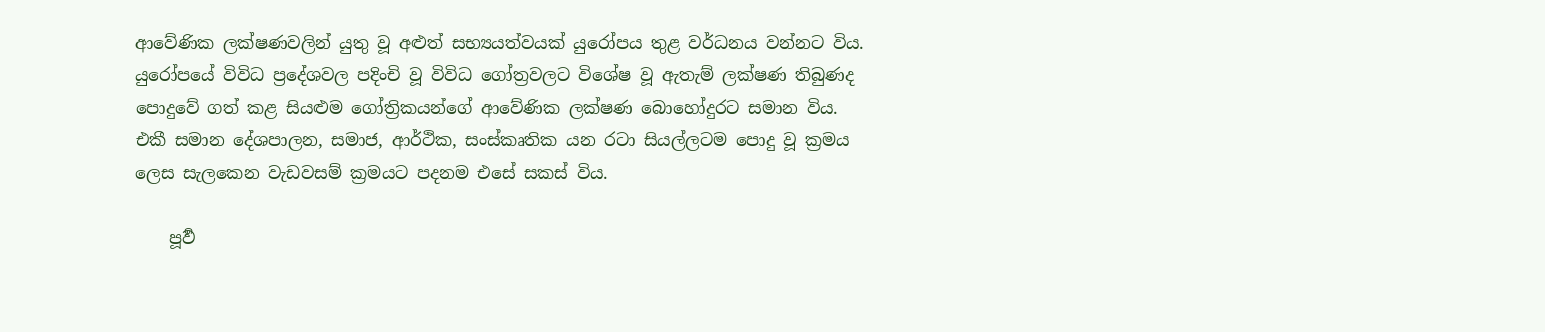ආවේණික ලක්ෂණවලින් යුතු වූ අළුත් සභ්‍යයත්වයක් යුරෝපය තුළ වර්ධනය වන්නට විය. යුරෝපයේ විවිධ ප්‍රදේශවල පදිංචි වූ විවිධ ගෝත්‍රවලට විශේෂ වූ ඇතැම් ලක්ෂණ තිබුණද පොදුවේ ගත් කළ සියළුම ගෝත්‍රිකයන්ගේ ආවේණික ලක්ෂණ බොහෝදුරට සමාන විය. එකී සමාන දේශපාලන, සමාජ, ආර්ථික, සංස්කෘතික යන රටා සියල්ලටම පොදු වූ ක්‍රමය ලෙස සැලකෙන වැඩවසම් ක්‍රමයට පදනම එසේ සකස් විය.

    පූර්‍ව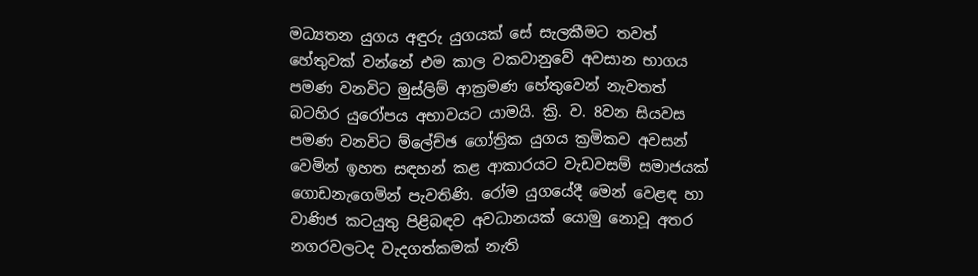මධ්‍යතන යුගය අඳුරු යුගයක් සේ සැලකීමට තවත් හේතුවක් වන්නේ එම කාල වකවානුවේ අවසාන භාගය පමණ වනවිට මුස්ලිම් ආක්‍රමණ හේතුවෙන් නැවතත් බටහිර යුරෝපය අභාවයට යාමයි. ක්‍රි. ව. 8වන සියවස පමණ වනවිට ම්ලේච්ඡ ගෝත්‍රික යුගය ක්‍රමිකව අවසන් වෙමින් ඉහත සඳහන් කළ ආකාරයට වැඩවසම් සමාජයක් ගොඩනැගෙමින් පැවතිණි. රෝම යුගයේදී මෙන් වෙළඳ හා වාණිජ කටයුතු පිළිබඳව අවධානයක් යොමු නොවූ අතර නගරවලටද වැදගත්කමක් නැති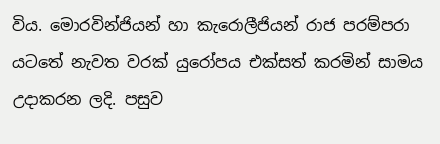විය. මොරවින්ජියන් හා කැරොලීජියන් රාජ පරම්පරා යටතේ නැවත වරක් යුරෝපය එක්සත් කරමින් සාමය උදාකරන ලදි. පසුව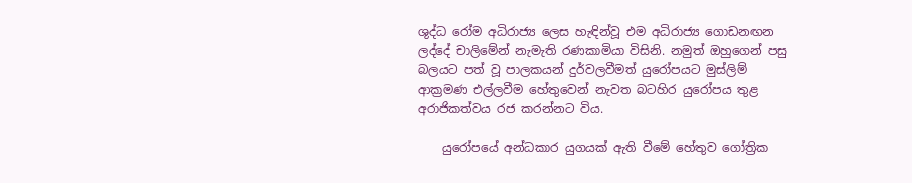ශුද්ධ රෝම අධිරාජ්‍ය ලෙස හැඳින්වූ එම අධිරාජ්‍ය ගොඩනඟන ලද්දේ චාලිමේන් නැමැති රණකාමියා විසිනි. නමුත් ඔහුගෙන් පසු බලයට පත් වූ පාලකයන් දුර්වලවීමත් යුරෝපයට මුස්ලිම් ආක්‍රමණ එල්ලවීම හේතුවෙන් නැවත බටහිර යුරෝපය තුළ අරාජිකත්වය රජ කරන්නට විය.

    යුරෝපයේ අන්ධකාර යුගයක් ඇති වීමේ හේතුව ගෝත්‍රික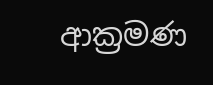ආක්‍රමණ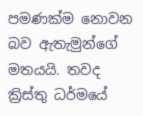පමණක්ම නොවන බව ඇතැමුන්ගේ මතයයි. තවද ක්‍රිස්තු ධර්මයේ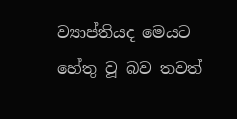ව්‍යාප්තියද මෙයට හේතු වූ බව තවත්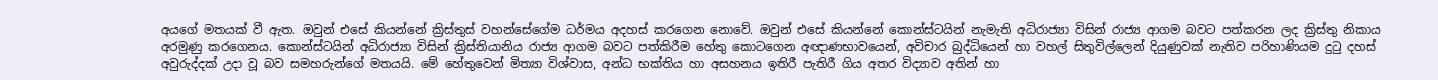අයගේ මතයක් වී ඇත. ඔවුන් එසේ කියන්නේ ක්‍රිස්තුස් වහන්සේගේම ධර්මය අදහස් කරගෙන නොවේ. ඔවුන් එසේ කියන්නේ කොන්ස්ටයින් නැමැති අධිරාජ්‍යා විසින් රාජ්‍ය ආගම බවට පත්කරන ලද ක්‍රිස්තු නිකාය අරමුණු කරගෙනය. කොන්ස්ටයින් අධිරාජ්‍යා විසින් ක්‍රිස්තියානිය රාජ්‍ය ආගම බවට පත්කිරීම හේතු කොටගෙන අඥාණභාවයෙන්, අවිචාර බුද්ධියෙන් හා වහල් සිතුවිල්ලෙන් දියුණුවක් නැතිව පරිහාණියම දුටු දහස් අවුරුද්දක් උදා වූ බව සමහරුන්ගේ මතයයි. මේ හේතුවෙන් මිත්‍යා විශ්වාස, අන්ධ භක්තිය හා අසහනය ඉතිරී පැතිරී ගිය අතර විද්‍යාව අතින් හා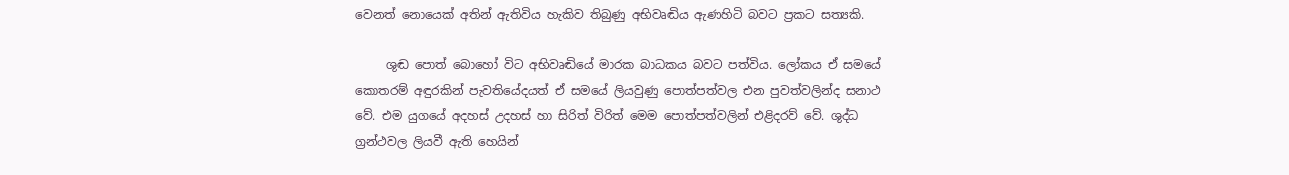වෙනත් නොයෙක් අතින් ඇතිවිය හැකිව තිබුණු අභිවෘඬිය ඇණහිටි බවට ප්‍රකට සත්‍යකි.

     ශුඬ පොත් බොහෝ විට අභිවෘඬියේ මාරක බාධකය බවට පත්විය. ලෝකය ඒ සමයේ කොතරම් අඳුරකින් පැවතියේදයත් ඒ සමයේ ලියවුණු පොත්පත්වල එන පුවත්වලින්ද සනාථ වේ. එම යුගයේ අදහස් උදහස් හා සිරිත් විරිත් මෙම පොත්පත්වලින් එළිදරව් වේ. ශුද්ධ ග්‍රන්ථවල ලියවී ඇති හෙයින්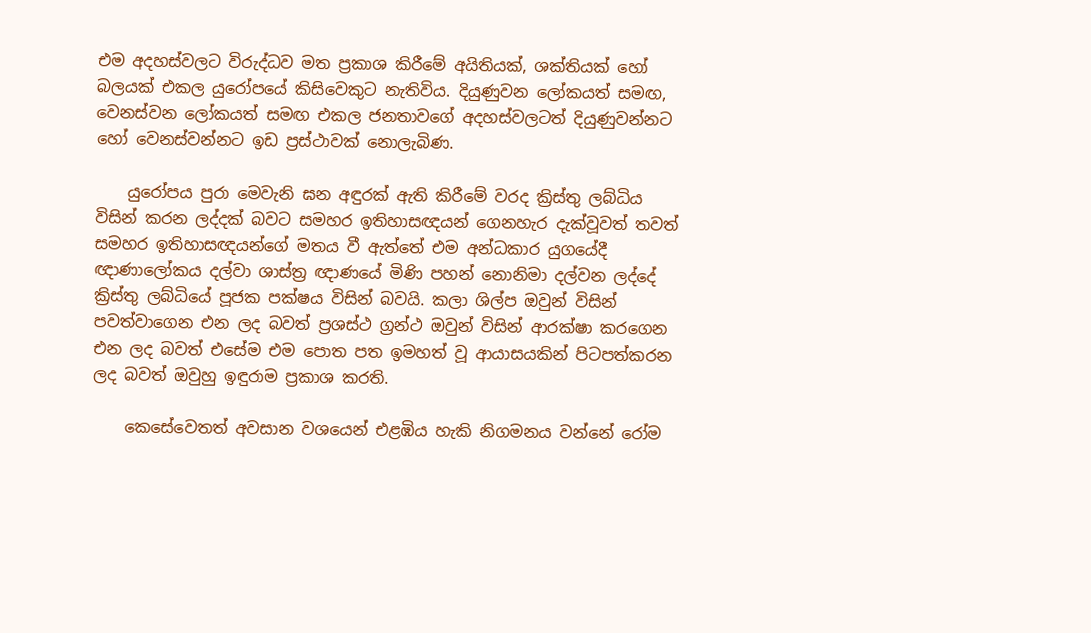එම අදහස්වලට විරුද්ධව මත ප්‍රකාශ කිරීමේ අයිතියක්, ශක්තියක් හෝ බලයක් එකල යුරෝපයේ කිසිවෙකුට නැතිවිය. දියුණුවන ලෝකයත් සමඟ, වෙනස්වන ලෝකයත් සමඟ එකල ජනතාවගේ අදහස්වලටත් දියුණුවන්නට හෝ වෙනස්වන්නට ඉඩ ප්‍රස්ථාවක් නොලැබිණ.

    යුරෝපය පුරා මෙවැනි ඝන අඳුරක් ඇති කිරීමේ වරද ක්‍රිස්තු ලබ්ධිය විසින් කරන ලද්දක් බවට සමහර ඉතිහාසඥයන් ගෙනහැර දැක්වූවත් තවත් සමහර ඉතිහාසඥයන්ගේ මතය වී ඇත්තේ එම අන්ධකාර යුගයේදී ඥාණාලෝකය දල්වා ශාස්ත්‍ර ඥාණයේ මිණි පහන් නොනිමා දල්වන ලද්දේ ක්‍රිස්තු ලබ්ධියේ පූජක පක්ෂය විසින් බවයි. කලා ශිල්ප ඔවුන් විසින් පවත්වාගෙන එන ලද බවත් ප්‍රශස්ථ ග්‍රන්ථ ඔවුන් විසින් ආරක්ෂා කරගෙන එන ලද බවත් එසේම එම පොත පත ඉමහත් වූ ආයාසයකින් පිටපත්කරන ලද බවත් ඔවුහු ඉඳුරාම ප්‍රකාශ කරති.

    කෙසේවෙතත් අවසාන වශයෙන් එළඹිය හැකි නිගමනය වන්නේ රෝම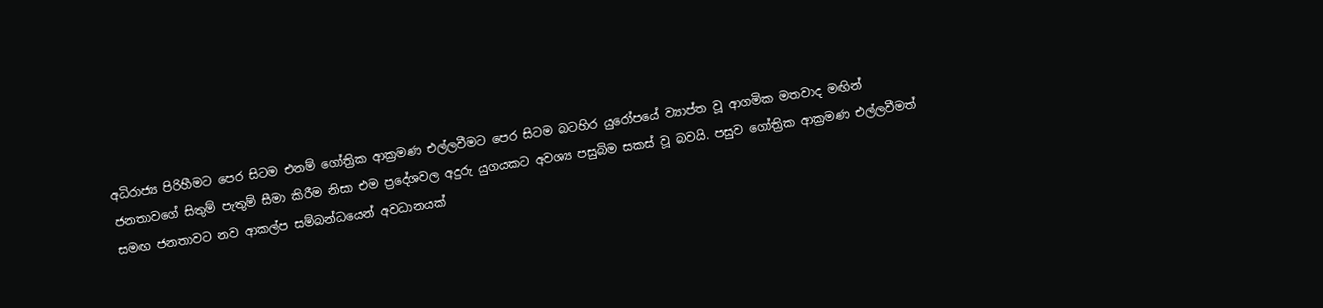අධිරාජ්‍ය පිරිහීමට පෙර සිටම එනම් ගෝත්‍රික ආක්‍රමණ එල්ලවීමට පෙර සිටම බටහිර යුරෝපයේ ව්‍යාප්ත වූ ආගමික මතවාද මඟින් ජනතාවගේ සිතුම් පැතුම් සීමා කිරීම නිසා එම ප්‍රදේශවල අදුරු යුගයකට අවශ්‍ය පසුබිම සකස් වූ බවයි. පසුව ගෝත්‍රික ආක්‍රමණ එල්ලවීමත් සමඟ ජනතාවට නව ආකල්ප සම්බන්ධයෙන් අවධානයක්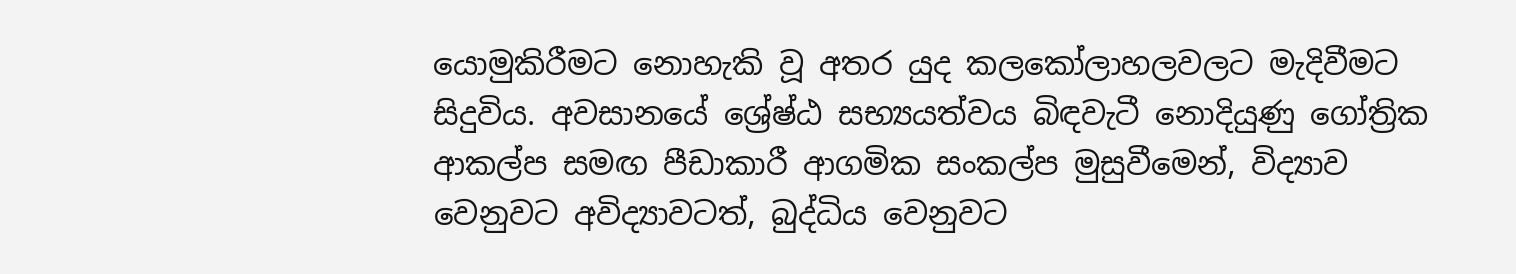යොමුකිරීමට නොහැකි වූ අතර යුද කලකෝලාහලවලට මැදිවීමට සිදුවිය. අවසානයේ ශ්‍රේෂ්ඨ සභ්‍යයත්වය බිඳවැටී නොදියුණු ගෝත්‍රික ආකල්ප සමඟ පීඩාකාරී ආගමික සංකල්ප මුසුවීමෙන්, විද්‍යාව වෙනුවට අවිද්‍යාවටත්, බුද්ධිය‍ වෙනුවට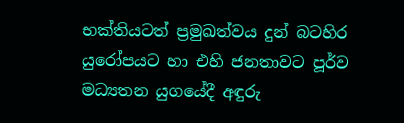භක්තියටත් ප්‍රමුඛත්වය දුන් බටහිර යුරෝපයට හා එහි ජනතාවට පූර්ව මධ්‍යතන යුගයේදී අඳුරු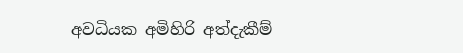අවධියක අමිහිරි අත්දැකීම්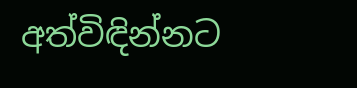අත්විඳින්නට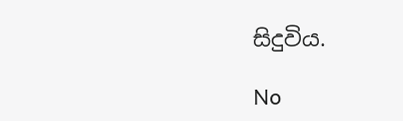සිදුවිය.

No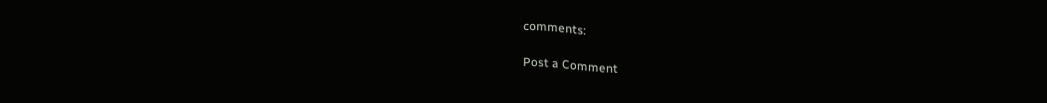comments:

Post a Comment